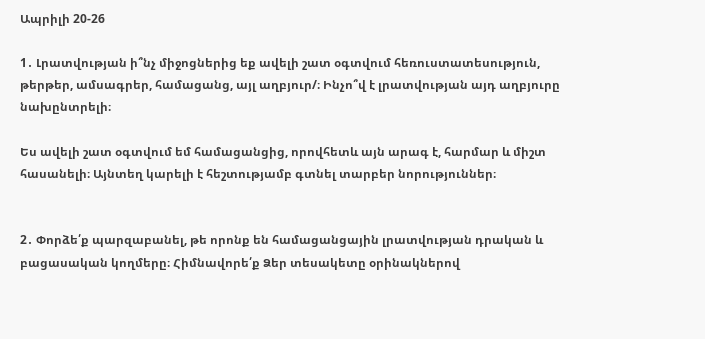Ապրիլի 20-26

1․ Լրատվության ի՞նչ միջոցներից եք ավելի շատ օգտվում հեռուստատեսություն, թերթեր, ամսագրեր, համացանց, այլ աղբյուր/։ Ինչո՞վ է լրատվության այդ աղբյուրը նախընտրելի։

Ես ավելի շատ օգտվում եմ համացանցից, որովհետև այն արագ է, հարմար և միշտ հասանելի։ Այնտեղ կարելի է հեշտությամբ գտնել տարբեր նորություններ։


2․ Փորձե՛ք պարզաբանել, թե որոնք են համացանցային լրատվության դրական և բացասական կողմերը։ Հիմնավորե՛ք Ձեր տեսակետը օրինակներով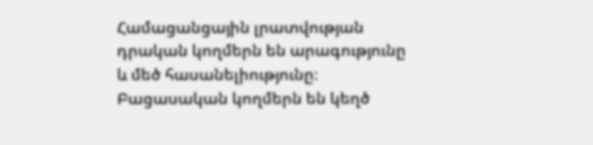Համացանցային լրատվության դրական կողմերն են արագությունը և մեծ հասանելիությունը։
Բացասական կողմերն են կեղծ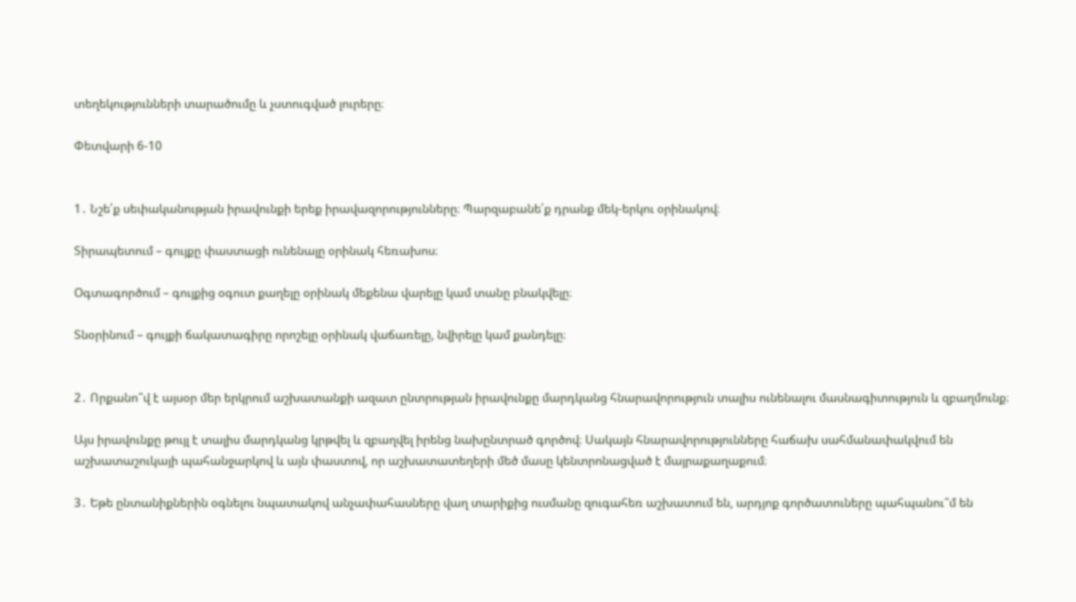տեղեկությունների տարածումը և չստուգված լուրերը։

Փետվարի 6-10


1․ Նշե՛ք սեփականության իրավունքի երեք իրավազորությունները։ Պարզաբանե՛ք դրանք մեկ-երկու օրինակով։

Տիրապետում – գույքը փաստացի ունենալը օրինակ հեռախոս։

Օգտագործում – գույքից օգուտ քաղելը օրինակ մեքենա վարելը կամ տանը բնակվելը։

Տնօրինում – գույքի ճակատագիրը որոշելը օրինակ վաճառելը, նվիրելը կամ քանդելը։


2․ Որքանո՞վ է այսօր մեր երկրում աշխատանքի ազատ ընտրության իրավունքը մարդկանց հնարավորություն տալիս ունենալու մասնագիտություն և զբաղմունք։

Այս իրավունքը թույլ է տալիս մարդկանց կրթվել և զբաղվել իրենց նախընտրած գործով։ Սակայն հնարավորությունները հաճախ սահմանափակվում են աշխատաշուկայի պահանջարկով և այն փաստով, որ աշխատատեղերի մեծ մասը կենտրոնացված է մայրաքաղաքում։

3․ Եթե ընտանիքներին օգնելու նպատակով անչափահասները վաղ տարիքից ուսմանը զուգահեռ աշխատում են, արդյոք գործատուները պահպանու՞մ են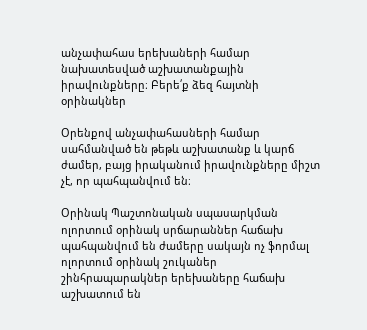անչափահաս երեխաների համար նախատեսված աշխատանքային իրավունքները։ Բերե՛ք ձեզ հայտնի օրինակներ

Օրենքով անչափահասների համար սահմանված են թեթև աշխատանք և կարճ ժամեր, բայց իրականում իրավունքները միշտ չէ, որ պահպանվում են։

Օրինակ Պաշտոնական սպասարկման ոլորտում օրինակ սրճարաններ հաճախ պահպանվում են ժամերը սակայն ոչ ֆորմալ ոլորտում օրինակ շուկաներ շինհրապարակներ երեխաները հաճախ աշխատում են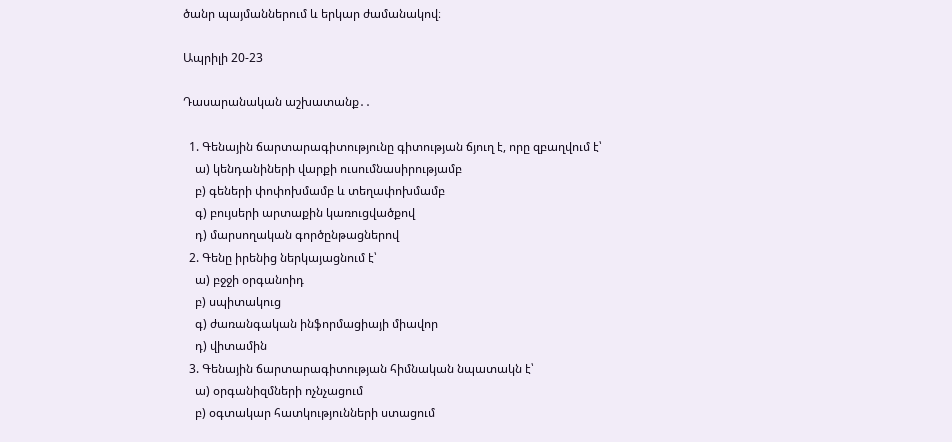ծանր պայմաններում և երկար ժամանակով։

Ապրիլի 20-23

Դասարանական աշխատանք․․

  1. Գենային ճարտարագիտությունը գիտության ճյուղ է, որը զբաղվում է՝
    ա) կենդանիների վարքի ուսումնասիրությամբ
    բ) գեների փոփոխմամբ և տեղափոխմամբ
    գ) բույսերի արտաքին կառուցվածքով
    դ) մարսողական գործընթացներով
  2. Գենը իրենից ներկայացնում է՝
    ա) բջջի օրգանոիդ
    բ) սպիտակուց
    գ) ժառանգական ինֆորմացիայի միավոր
    դ) վիտամին
  3. Գենային ճարտարագիտության հիմնական նպատակն է՝
    ա) օրգանիզմների ոչնչացում
    բ) օգտակար հատկությունների ստացում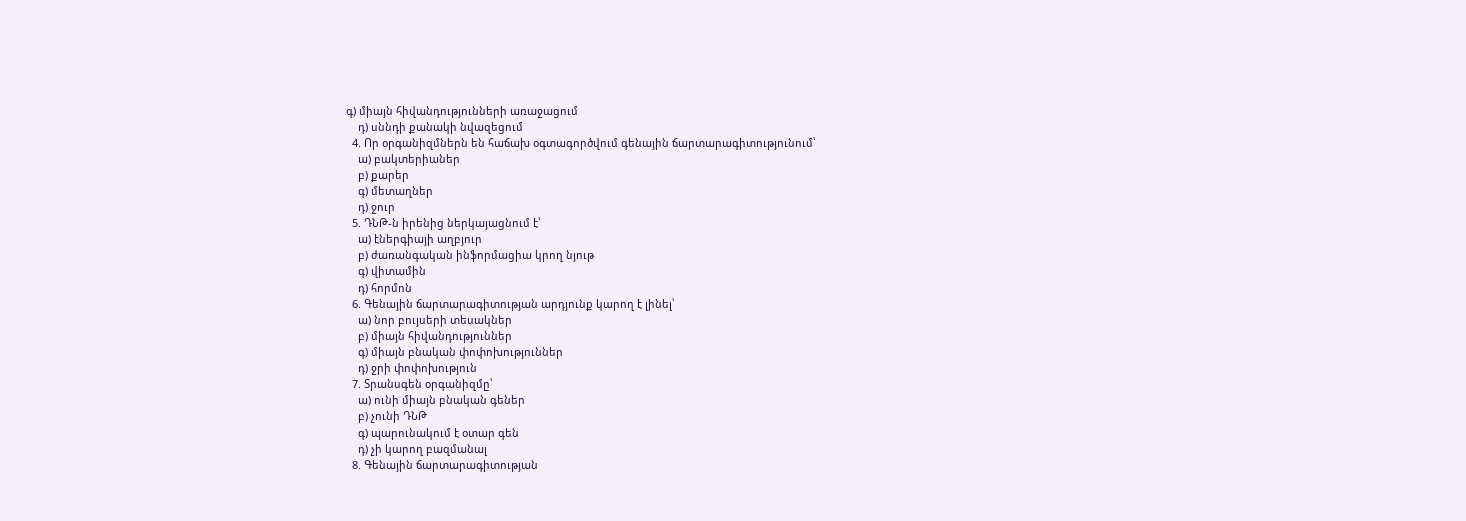գ) միայն հիվանդությունների առաջացում
    դ) սննդի քանակի նվազեցում
  4. Որ օրգանիզմներն են հաճախ օգտագործվում գենային ճարտարագիտությունում՝
    ա) բակտերիաներ
    բ) քարեր
    գ) մետաղներ
    դ) ջուր
  5. ԴՆԹ-ն իրենից ներկայացնում է՝
    ա) էներգիայի աղբյուր
    բ) ժառանգական ինֆորմացիա կրող նյութ
    գ) վիտամին
    դ) հորմոն
  6. Գենային ճարտարագիտության արդյունք կարող է լինել՝
    ա) նոր բույսերի տեսակներ
    բ) միայն հիվանդություններ
    գ) միայն բնական փոփոխություններ
    դ) ջրի փոփոխություն
  7. Տրանսգեն օրգանիզմը՝
    ա) ունի միայն բնական գեներ
    բ) չունի ԴՆԹ
    գ) պարունակում է օտար գեն
    դ) չի կարող բազմանալ
  8. Գենային ճարտարագիտության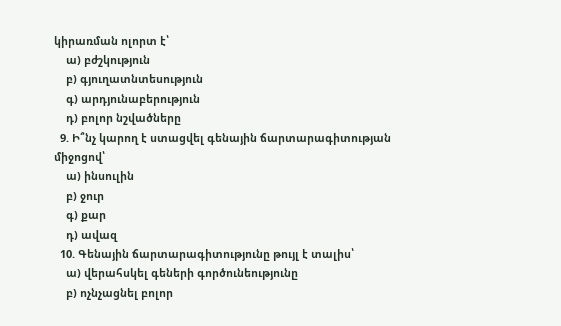կիրառման ոլորտ է՝
    ա) բժշկություն
    բ) գյուղատնտեսություն
    գ) արդյունաբերություն
    դ) բոլոր նշվածները
  9. Ի՞նչ կարող է ստացվել գենային ճարտարագիտության միջոցով՝
    ա) ինսուլին
    բ) ջուր
    գ) քար
    դ) ավազ
  10. Գենային ճարտարագիտությունը թույլ է տալիս՝
    ա) վերահսկել գեների գործունեությունը
    բ) ոչնչացնել բոլոր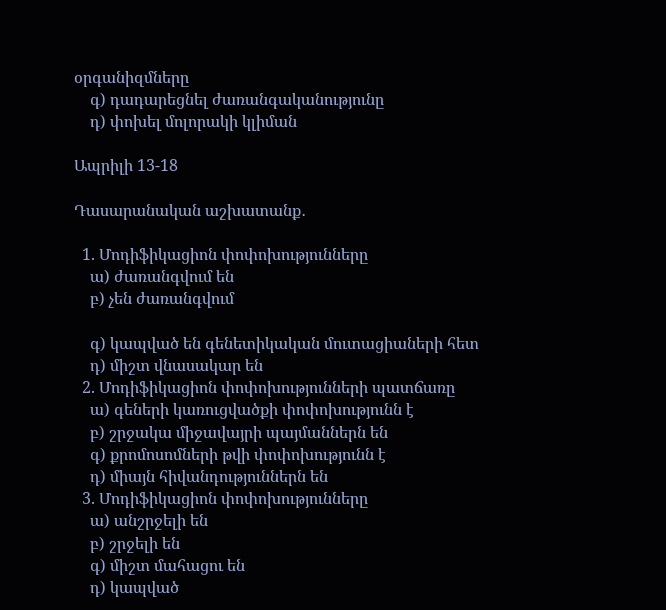օրգանիզմները
    գ) դադարեցնել ժառանգականությունը
    դ) փոխել մոլորակի կլիման

Ապրիլի 13-18

Դասարանական աշխատանք․

  1. Մոդիֆիկացիոն փոփոխությունները
    ա) ժառանգվում են
    բ) չեն ժառանգվում

    գ) կապված են գենետիկական մուտացիաների հետ
    դ) միշտ վնասակար են
  2. Մոդիֆիկացիոն փոփոխությունների պատճառը
    ա) գեների կառուցվածքի փոփոխությունն է
    բ) շրջակա միջավայրի պայմաններն են
    գ) քրոմոսոմների թվի փոփոխությունն է
    դ) միայն հիվանդություններն են
  3. Մոդիֆիկացիոն փոփոխությունները
    ա) անշրջելի են
    բ) շրջելի են
    գ) միշտ մահացու են
    դ) կապված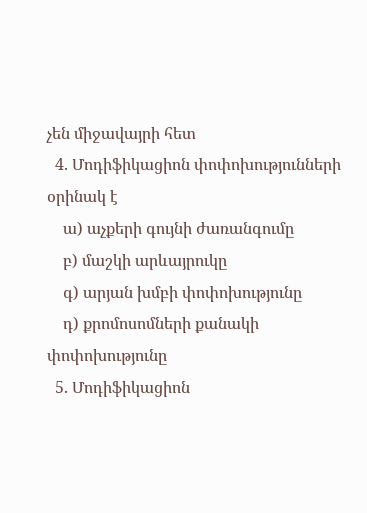չեն միջավայրի հետ
  4. Մոդիֆիկացիոն փոփոխությունների օրինակ է
    ա) աչքերի գույնի ժառանգումը
    բ) մաշկի արևայրուկը
    գ) արյան խմբի փոփոխությունը
    դ) քրոմոսոմների քանակի փոփոխությունը
  5. Մոդիֆիկացիոն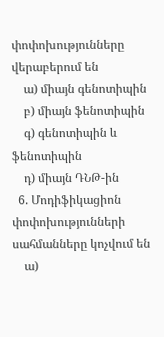փոփոխությունները վերաբերում են
    ա) միայն գենոտիպին
    բ) միայն ֆենոտիպին
    գ) գենոտիպին և ֆենոտիպին
    դ) միայն ԴՆԹ-ին
  6. Մոդիֆիկացիոն փոփոխությունների սահմանները կոչվում են
    ա)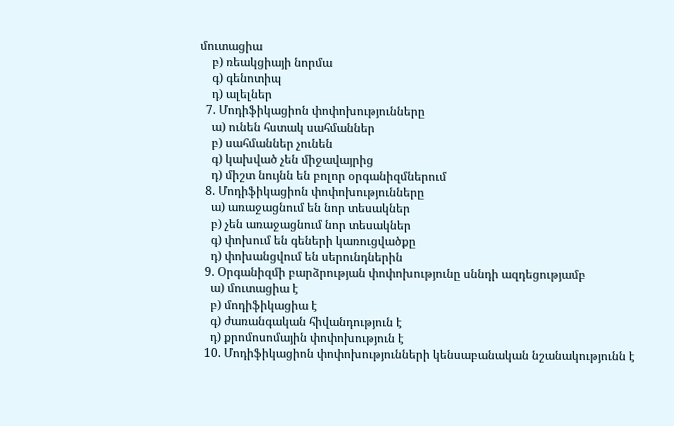մուտացիա
    բ) ռեակցիայի նորմա
    գ) գենոտիպ
    դ) ալելներ
  7. Մոդիֆիկացիոն փոփոխությունները
    ա) ունեն հստակ սահմաններ
    բ) սահմաններ չունեն
    գ) կախված չեն միջավայրից
    դ) միշտ նույնն են բոլոր օրգանիզմներում
  8. Մոդիֆիկացիոն փոփոխությունները
    ա) առաջացնում են նոր տեսակներ
    բ) չեն առաջացնում նոր տեսակներ
    գ) փոխում են գեների կառուցվածքը
    դ) փոխանցվում են սերունդներին
  9. Օրգանիզմի բարձրության փոփոխությունը սննդի ազդեցությամբ
    ա) մուտացիա է
    բ) մոդիֆիկացիա է
    գ) ժառանգական հիվանդություն է
    դ) քրոմոսոմային փոփոխություն է
  10. Մոդիֆիկացիոն փոփոխությունների կենսաբանական նշանակությունն է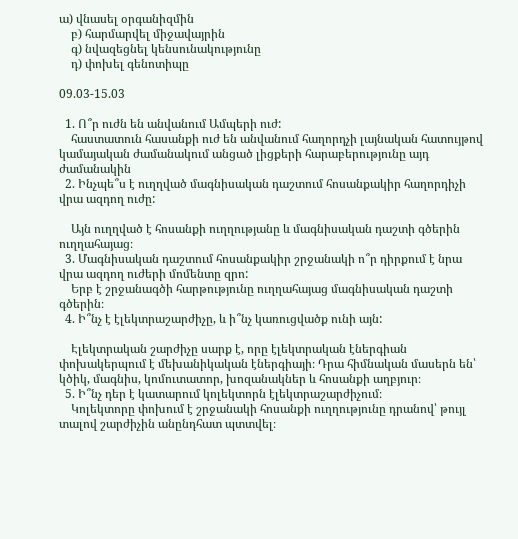ա) վնասել օրգանիզմին
    բ) հարմարվել միջավայրին
    գ) նվազեցնել կենսունակությունը
    դ) փոխել գենոտիպը

09.03-15.03

  1. Ո՞ր ուժն են անվանում Ամպերի ուժ:
    հաստատուն հասանքի ուժ են անվանում հաղորդչի լայնական հատույթով կամայական ժամանակում անցած լիցքերի հարաբերությունը այդ ժամանակին
  2. Ինչպե՞ս է ուղղված մագնիսական դաշտում հոսանքակիր հաղորդիչի վրա ազդող ուժը:

    Այն ուղղված է հոսանքի ուղղությանը և մագնիսական դաշտի գծերին ուղղահայաց։
  3. Մագնիսական դաշտում հոսանքակիր շրջանակի ո՞ր դիրքում է նրա վրա ազդող ուժերի մոմենտը զրո:
    Երբ է շրջանագծի հարթությունը ուղղահայաց մագնիսական դաշտի գծերին։
  4. Ի՞նչ է էլեկտրաշարժիչը, և ի՞նչ կառուցվածք ունի այն:

    Էլեկտրական շարժիչը սարք է, որը էլեկտրական էներգիան փոխակերպում է մեխանիկական էներգիայի։ Դրա հիմնական մասերն են՝ կծիկ, մագնիս, կոմուտատոր, խոզանակներ և հոսանքի աղբյուր։
  5. Ի՞նչ դեր է կատարում կոլեկտորն էլեկտրաշարժիչում։
    Կոլեկտորը փոխում է շրջանակի հոսանքի ուղղությունը դրանով՝ թույլ տալով շարժիչին անընդհատ պտտվել։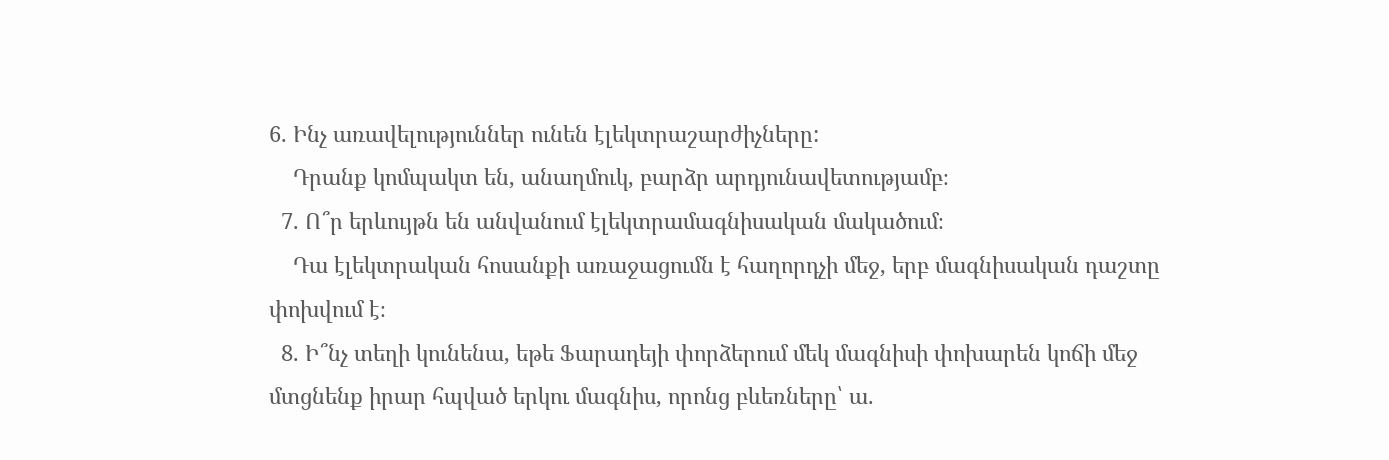6. Ինչ առավելություններ ունեն էլեկտրաշարժիչները:
    Դրանք կոմպակտ են, անաղմուկ, բարձր արդյունավետությամբ։
  7. Ո՞ր երևույթն են անվանում էլեկտրամագնիսական մակածում։
    Դա էլեկտրական հոսանքի առաջացումն է հաղորդչի մեջ, երբ մագնիսական դաշտը փոխվում է։
  8. Ի՞նչ տեղի կունենա, եթե Ֆարադեյի փորձերում մեկ մագնիսի փոխարեն կոճի մեջ մտցնենք իրար հպված երկու մագնիս, որոնց բևեռները՝ ա.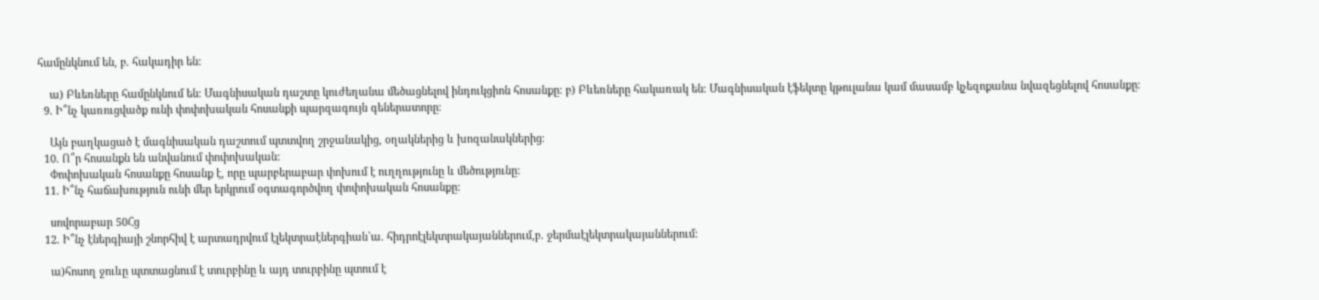համընկնում են, բ. հակադիր են:

    ա) Բևեռները համընկնում են։ Մագնիսական դաշտը կուժեղանա մեծացնելով ինդուկցիոն հոսանքը։ բ) Բևեռները հակառակ են։ Մագնիսական էֆեկտը կթուլանա կամ մասամբ կչեզոքանա նվազեցնելով հոսանքը։
  9. Ի՞նչ կառուցվածք ունի փոփոխական հոսանքի պարզագույն գեներատորը։

    Այն բաղկացած է մագնիսական դաշտում պտտվող շրջանակից, օղակներից և խոզանակներից։
  10. Ո՞ր հոսանքն են անվանում փոփոխական:
    Փոփոխական հոսանքը հոսանք է, որը պարբերաբար փոխում է ուղղությունը և մեծությունը։
  11. Ի՞նչ հաճախություն ունի մեր երկրում օգտագործվող փոփոխական հոսանքը:

    սովորաբար 50Հց
  12. Ի՞նչ էներգիայի շնորհիվ է արտադրվում էլեկտրաէներգիան`ա. հիդրոէլեկտրակայաններում,բ. ջերմաէլեկտրակայաններում:

    ա)հոսող ջուևը պտտացնում է տուրբինը և այդ տուրբինը պտում է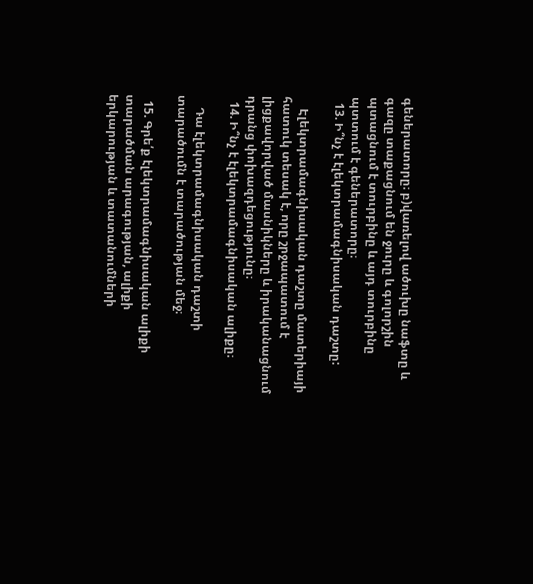գեներատորը։ բ)վառելով ածուխը նաֆտը և գազը տաքացնում են ջուրը և գոլորշին պտացնում է տուրբինը և այդ տուրբինը պտտում է գեներատորը։
  13. Ի՞նչ է էլեկտրամագնիսական դաշտը:

    Էլեկտրամագնիսական դաշտը մատերիայի հատուկ տեսակ է, որը շրջապատում է լիցքավորված մասնիկները և իրականացնում դրանց փոխազդեցությունը։
  14. Ի՞նչ է էլեկտրամագնիսական ալիքը։

    Դա էլեկտրամագնիսական դաշտի տարածումն է տարածության մեջ։

  15. Գրե՛ք էլեկտրամագնիսական ալիքի տարածման արագության, ալիքի երկարության և տատանումների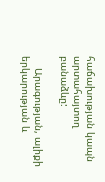հաճախության կապն արտահայտող բանաձևը:

    Արագության, ալիքի երկարության և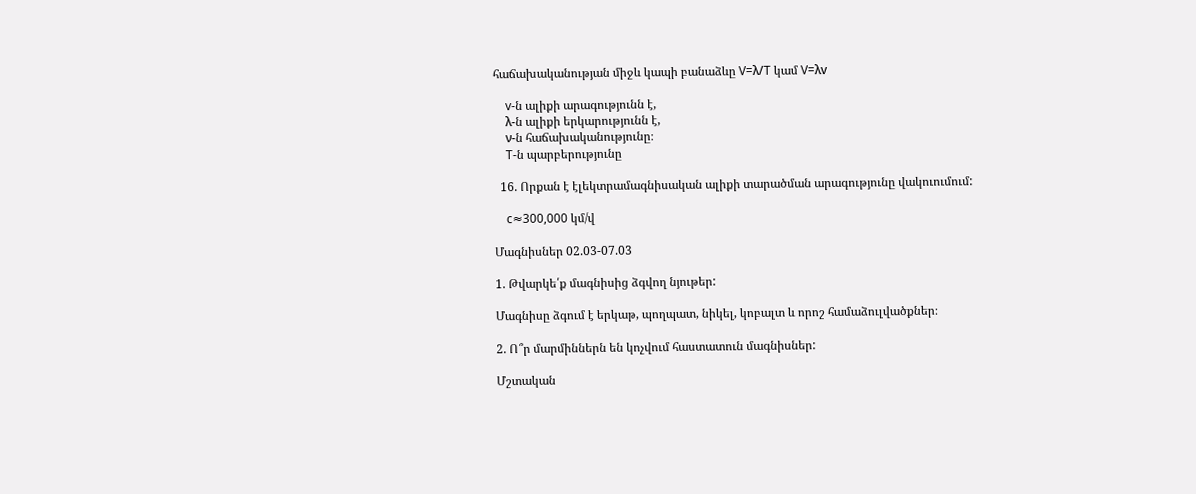հաճախականության միջև կապի բանաձևը V=λ/T կամ V=λv

    v-ն ալիքի արագությունն է,
    λ-ն ալիքի երկարությունն է,
    ν-ն հաճախականությունը։
    T-ն պարբերությունը

  16. Որքան է էլեկտրամագնիսական ալիքի տարածման արագությունը վակուումում:

    c≈300,000 կմ/վ

Մագնիսներ 02.03-07.03

1. Թվարկե՛ք մագնիսից ձգվող նյութեր:

Մագնիսը ձգում է երկաթ, պողպատ, նիկել, կոբալտ և որոշ համաձուլվածքներ։

2. Ո՞ր մարմիններն են կոչվում հաստատուն մագնիսներ:

Մշտական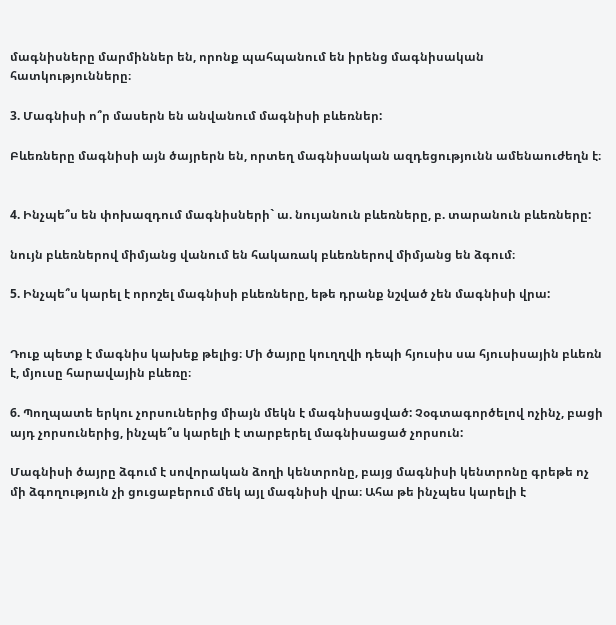մագնիսները մարմիններ են, որոնք պահպանում են իրենց մագնիսական հատկությունները։

3. Մագնիսի ո՞ր մասերն են անվանում մագնիսի բևեռներ:

Բևեռները մագնիսի այն ծայրերն են, որտեղ մագնիսական ազդեցությունն ամենաուժեղն է։


4. Ինչպե՞ս են փոխազդում մագնիսների` ա. նույանուն բևեռները, բ. տարանուն բևեռները:

նույն բևեռներով միմյանց վանում են հակառակ բևեռներով միմյանց են ձգում։

5. Ինչպե՞ս կարել է որոշել մագնիսի բևեռները, եթե դրանք նշված չեն մագնիսի վրա:


Դուք պետք է մագնիս կախեք թելից։ Մի ծայրը կուղղվի դեպի հյուսիս սա հյուսիսային բևեռն է, մյուսը հարավային բևեռը։

6. Պողպատե երկու չորսուներից միայն մեկն է մագնիսացված: Չօգտագործելով ոչինչ, բացի այդ չորսուներից, ինչպե՞ս կարելի է տարբերել մագնիսացած չորսուն:

Մագնիսի ծայրը ձգում է սովորական ձողի կենտրոնը, բայց մագնիսի կենտրոնը գրեթե ոչ մի ձգողություն չի ցուցաբերում մեկ այլ մագնիսի վրա։ Ահա թե ինչպես կարելի է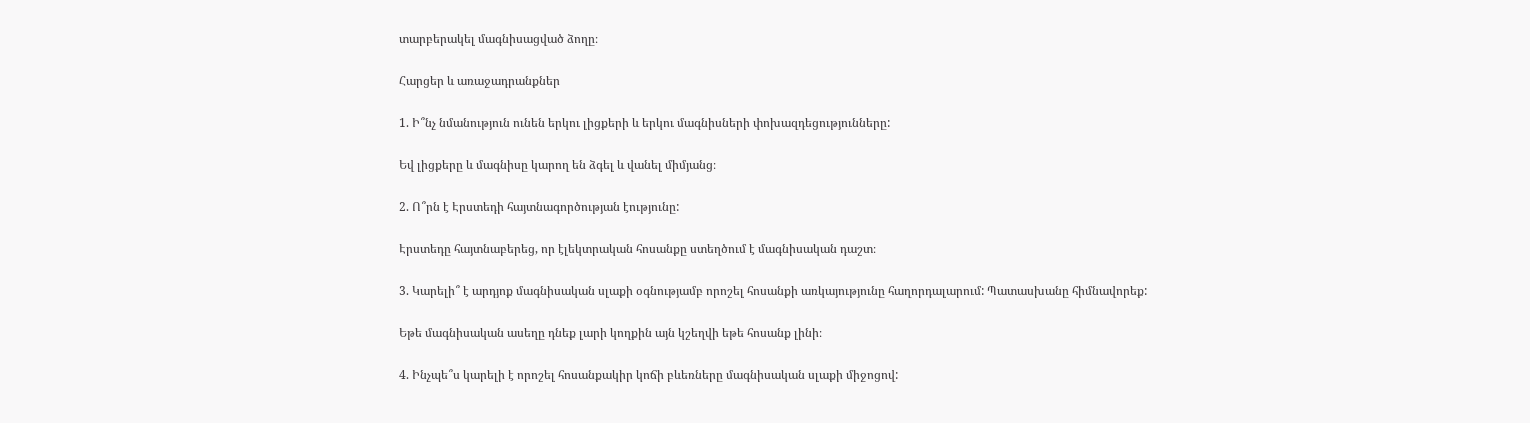տարբերակել մագնիսացված ձողը։

Հարցեր և առաջադրանքներ

1. Ի՞նչ նմանություն ունեն երկու լիցքերի և երկու մագնիսների փոխազդեցությունները:

Եվ լիցքերը և մագնիսը կարող են ձգել և վանել միմյանց։

2. Ո՞րն է Էրստեդի հայտնագործության էությունը:

Էրստեդը հայտնաբերեց, որ էլեկտրական հոսանքը ստեղծում է մագնիսական դաշտ։

3. Կարելի՞ է արդյոք մագնիսական սլաքի օգնությամբ որոշել հոսանքի առկայությունը հաղորդալարում: Պատասխանը հիմնավորեք:

Եթե մագնիսական ասեղը դնեք լարի կողքին այն կշեղվի եթե հոսանք լինի։

4. Ինչպե՞ս կարելի է որոշել հոսանքակիր կոճի բևեռները մագնիսական սլաքի միջոցով: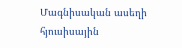Մագնիսական ասեղի հյուսիսային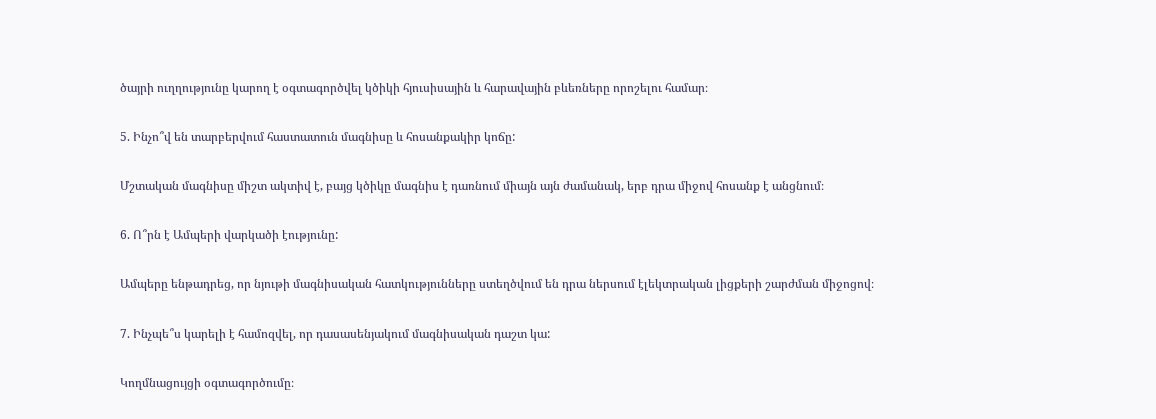ծայրի ուղղությունը կարող է օգտագործվել կծիկի հյուսիսային և հարավային բևեռները որոշելու համար։

5. Ինչո՞վ են տարբերվում հաստատուն մագնիսը և հոսանքակիր կոճը:

Մշտական մագնիսը միշտ ակտիվ է, բայց կծիկը մագնիս է դառնում միայն այն ժամանակ, երբ դրա միջով հոսանք է անցնում։

6. Ո՞րն է Ամպերի վարկածի էությունը:

Ամպերը ենթադրեց, որ նյութի մագնիսական հատկությունները ստեղծվում են դրա ներսում էլեկտրական լիցքերի շարժման միջոցով։

7. Ինչպե՞ս կարելի է համոզվել, որ դասասենյակում մագնիսական դաշտ կա:

Կողմնացույցի օգտագործումը։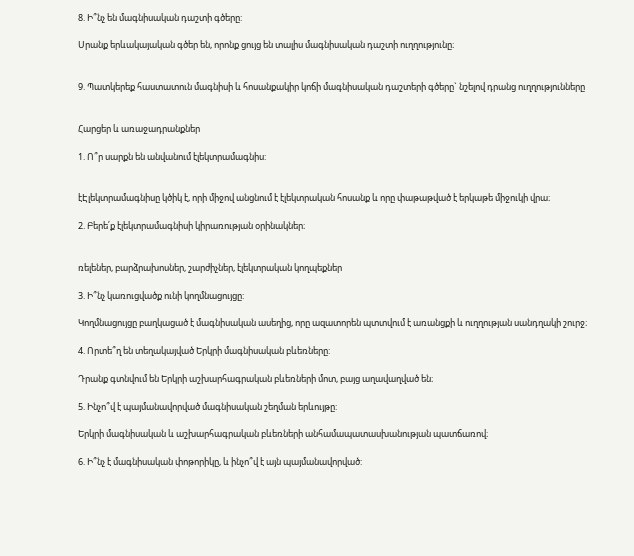8. Ի՞նչ են մագնիսական դաշտի գծերը:

Սրանք երևակայական գծեր են, որոնք ցույց են տալիս մագնիսական դաշտի ուղղությունը։


9. Պատկերեք հաստատուն մագնիսի և հոսանքակիր կոճի մագնիսական դաշտերի գծերը` նշելով դրանց ուղղությունները


Հարցեր և առաջադրանքներ

1. Ո՞ր սարքն են անվանում էլեկտրամագնիս:


էԷլեկտրամագնիսը կծիկ է, որի միջով անցնում է էլեկտրական հոսանք և որը փաթաթված է երկաթե միջուկի վրա։

2. Բերե՛ք էլեկտրամագնիսի կիրառության օրինակներ։


ռելեներ, բարձրախոսներ, շարժիչներ, էլեկտրական կողպեքներ

3. Ի՞նչ կառուցվածք ունի կողմնացույցը:

Կողմնացույցը բաղկացած է մագնիսական ասեղից, որը ազատորեն պտտվում է առանցքի և ուղղության սանդղակի շուրջ։

4. Որտե՞ղ են տեղակայված Երկրի մագնիսական բևեռները:

Դրանք գտնվում են Երկրի աշխարհագրական բևեռների մոտ, բայց աղավաղված են։

5. Ինչո՞վ է պայմանավորված մագնիսական շեղման երևույթը:

Երկրի մագնիսական և աշխարհագրական բևեռների անհամապատասխանության պատճառով։

6. Ի՞նչ է մագնիսական փոթորիկը, և ինչո՞վ է այն պայմանավորված: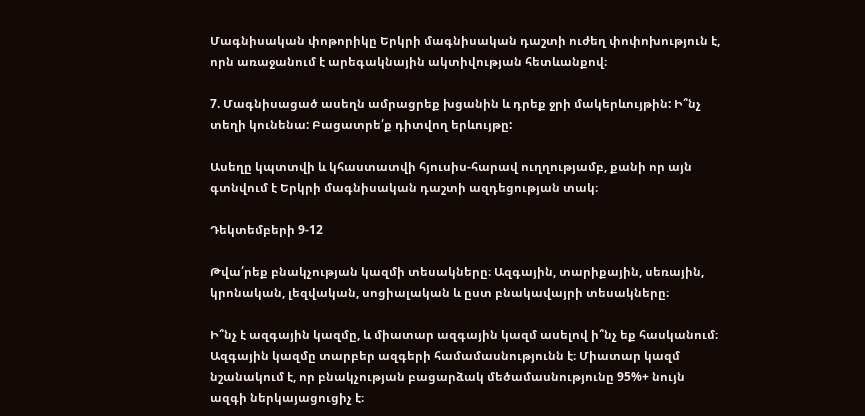Մագնիսական փոթորիկը Երկրի մագնիսական դաշտի ուժեղ փոփոխություն է, որն առաջանում է արեգակնային ակտիվության հետևանքով։

7. Մագնիսացած ասեղն ամրացրեք խցանին և դրեք ջրի մակերևույթին: Ի՞նչ տեղի կունենա: Բացատրե՛ք դիտվող երևույթը:

Ասեղը կպտտվի և կհաստատվի հյուսիս-հարավ ուղղությամբ, քանի որ այն գտնվում է Երկրի մագնիսական դաշտի ազդեցության տակ։

Դեկտեմբերի 9-12

Թվա՛րեք բնակչության կազմի տեսակները։ Ազգային, տարիքային, սեռային, կրոնական, լեզվական, սոցիալական և ըստ բնակավայրի տեսակները։

Ի՞նչ է ազգային կազմը, և միատար ազգային կազմ ասելով ի՞նչ եք հասկանում։ Ազգային կազմը տարբեր ազգերի համամասնությունն է։ Միատար կազմ նշանակում է, որ բնակչության բացարձակ մեծամասնությունը 95%+ նույն ազգի ներկայացուցիչ է։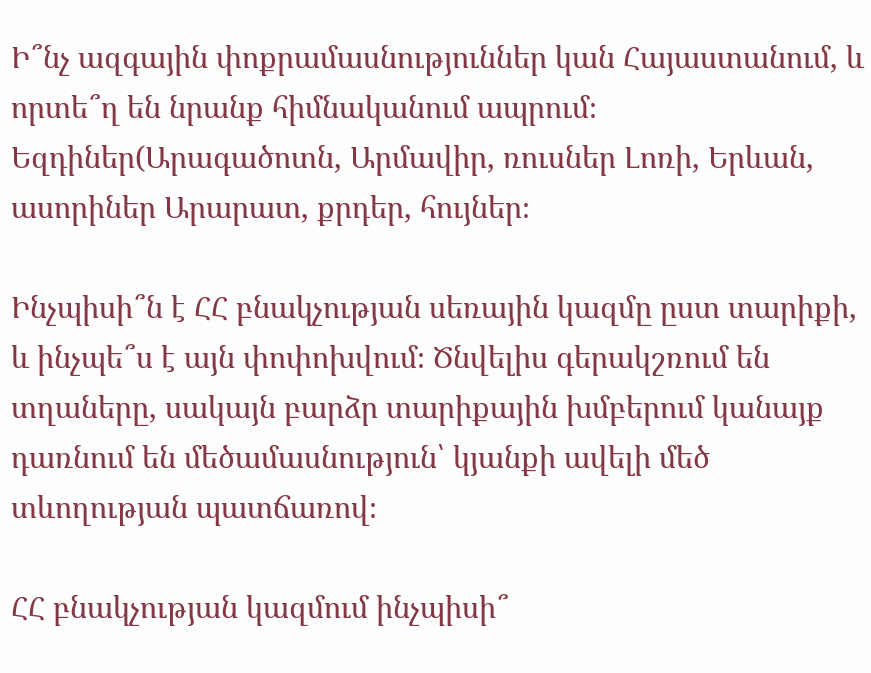Ի՞նչ ազգային փոքրամասնություններ կան Հայաստանում, և որտե՞ղ են նրանք հիմնականում ապրում։ Եզդիներ(Արագածոտն, Արմավիր, ռուսներ Լոռի, Երևան, ասորիներ Արարատ, քրդեր, հույներ։

Ինչպիսի՞ն է ՀՀ բնակչության սեռային կազմը ըստ տարիքի, և ինչպե՞ս է այն փոփոխվում։ Ծնվելիս գերակշռում են տղաները, սակայն բարձր տարիքային խմբերում կանայք դառնում են մեծամասնություն՝ կյանքի ավելի մեծ տևողության պատճառով։

ՀՀ բնակչության կազմում ինչպիսի՞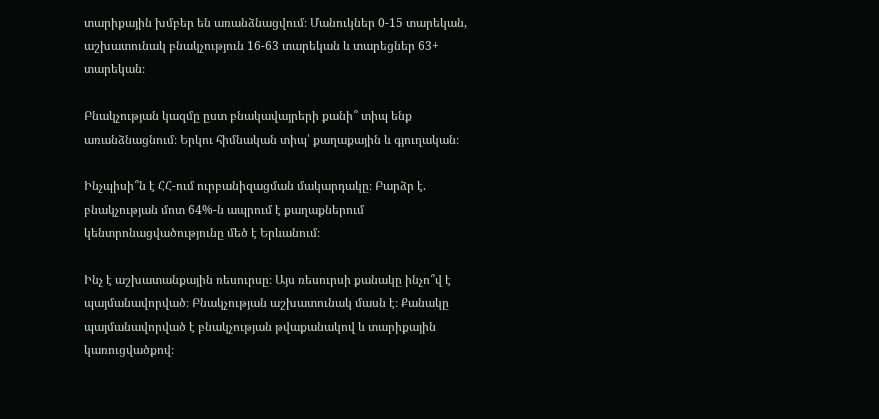տարիքային խմբեր են առանձնացվում։ Մանուկներ 0-15 տարեկան, աշխատունակ բնակչություն 16-63 տարեկան և տարեցներ 63+ տարեկան։

Բնակչության կազմը ըստ բնակավայրերի քանի՞ տիպ ենք առանձնացնում։ Երկու հիմնական տիպ՝ քաղաքային և գյուղական։

Ինչպիսի՞ն է ՀՀ-ում ուրբանիզացման մակարդակը։ Բարձր է. բնակչության մոտ 64%-ն ապրում է քաղաքներում կենտրոնացվածությունը մեծ է Երևանում։

Ինչ է աշխատանքային ռեսուրսը։ Այս ռեսուրսի քանակը ինչո՞վ է պայմանավորված։ Բնակչության աշխատունակ մասն է։ Քանակը պայմանավորված է բնակչության թվաքանակով և տարիքային կառուցվածքով։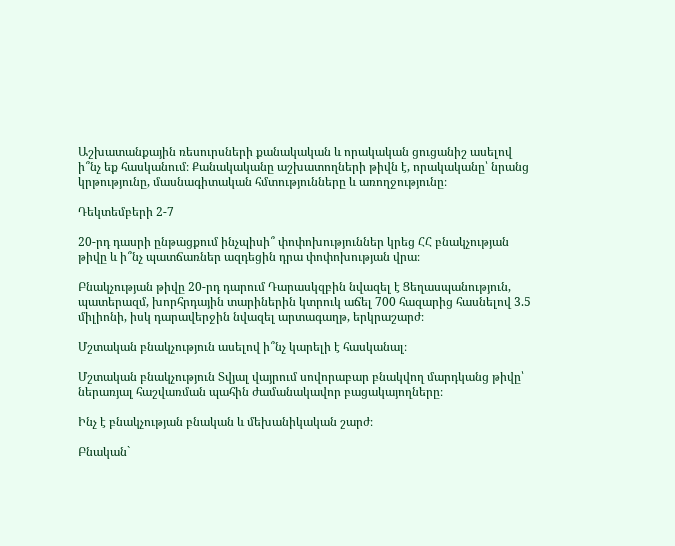Աշխատանքային ռեսուրսների քանակական և որակական ցուցանիշ ասելով ի՞նչ եք հասկանում։ Քանակականը աշխատողների թիվն է, որակականը՝ նրանց կրթությունը, մասնագիտական հմտությունները և առողջությունը։

Դեկտեմբերի 2-7

20-րդ դասրի ընթացքում ինչպիսի՞ փոփոխություններ կրեց ՀՀ բնակչության թիվը և ի՞նչ պատճառներ ազդեցին դրա փոփոխության վրա։

Բնակչության թիվը 20-րդ դարում Դարասկզբին նվազել է Ցեղասպանություն, պատերազմ, խորհրդային տարիներին կտրուկ աճել 700 հազարից հասնելով 3.5 միլիոնի, իսկ դարավերջին նվազել արտագաղթ, երկրաշարժ։

Մշտական բնակչություն ասելով ի՞նչ կարելի է հասկանալ։

Մշտական բնակչություն Տվյալ վայրում սովորաբար բնակվող մարդկանց թիվը՝ ներառյալ հաշվառման պահին ժամանակավոր բացակայողները։

Ինչ է բնակչության բնական և մեխանիկական շարժ։

Բնական`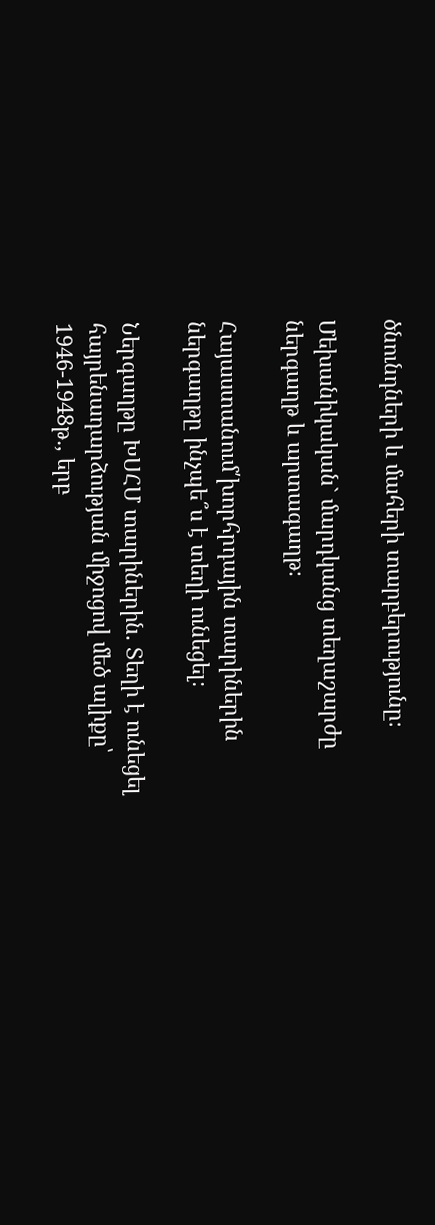ծնունդների և մահերի տարբերությունը։

Մեխանիկական` մարդկանց տեղաշարժը ներգաղթ և արտագաղթ։

Հայաստանում՛խորհրդային տարիներին ներգաղթը ինչպե՞ս է տեղի ունեցել։

Ներգաղթը ԽՍՀՄ տարիներին. Տեղի է ունեցել հայրենադարձության միջոցով մեծ ալիքը՝ 1946-1948թ․, երբ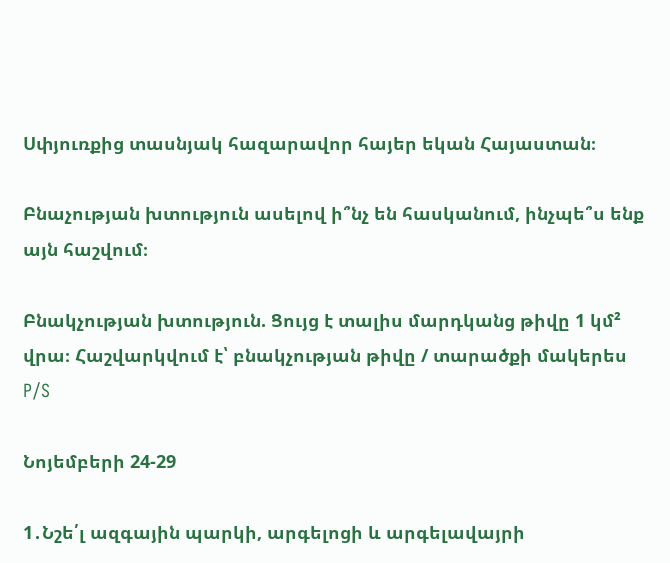Սփյուռքից տասնյակ հազարավոր հայեր եկան Հայաստան։

Բնաչության խտություն ասելով ի՞նչ են հասկանում, ինչպե՞ս ենք այն հաշվում։

Բնակչության խտություն. Ցույց է տալիս մարդկանց թիվը 1 կմ² վրա։ Հաշվարկվում է՝ բնակչության թիվը / տարածքի մակերես P/S

Նոյեմբերի 24-29

1․Նշե՛լ ազգային պարկի, արգելոցի և արգելավայրի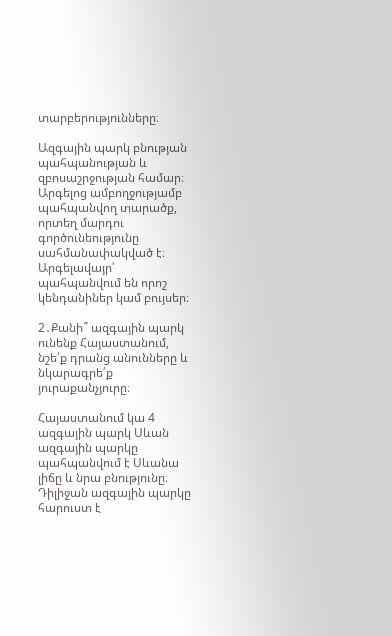տարբերությունները։

Ազգային պարկ բնության պահպանության և զբոսաշրջության համար։ Արգելոց ամբողջությամբ պահպանվող տարածք, որտեղ մարդու գործունեությունը սահմանափակված է։ Արգելավայր՝ պահպանվում են որոշ կենդանիներ կամ բույսեր։

2․Քանի՞ ազգային պարկ ունենք Հայաստանում, նշե՛ք դրանց անունները և նկարագրե՛ք յուրաքանչյուրը։

Հայաստանում կա 4 ազգային պարկ Սևան ազգային պարկը պահպանվում է Սևանա լիճը և նրա բնությունը։ Դիլիջան ազգային պարկը հարուստ է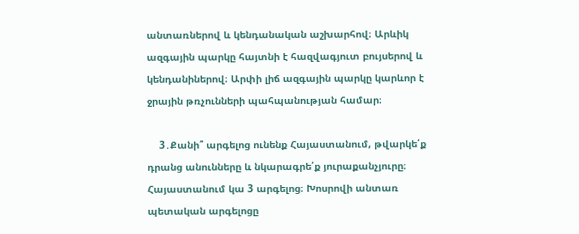անտառներով և կենդանական աշխարհով։ Արևիկ ազգային պարկը հայտնի է հազվագյուտ բույսերով և կենդանիներով։ Արփի լիճ ազգային պարկը կարևոր է ջրային թռչունների պահպանության համար։

    3․Քանի՞ արգելոց ունենք Հայաստանում, թվարկե՛ք դրանց անունները և նկարագրե՛ք յուրաքանչյուրը։ Հայաստանում կա 3 արգելոց։ Խոսրովի անտառ պետական արգելոցը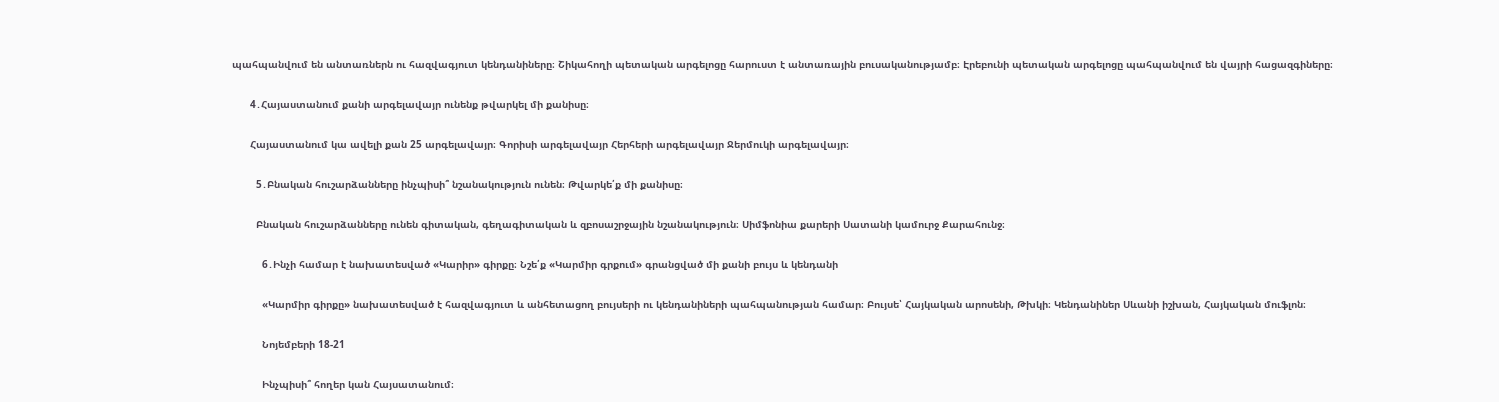պահպանվում են անտառներն ու հազվագյուտ կենդանիները։ Շիկահողի պետական արգելոցը հարուստ է անտառային բուսականությամբ։ Էրեբունի պետական արգելոցը պահպանվում են վայրի հացազգիները։

      4․Հայաստանում քանի արգելավայր ունենք թվարկել մի քանիսը։

      Հայաստանում կա ավելի քան 25 արգելավայր։ Գորիսի արգելավայր Հերհերի արգելավայր Ջերմուկի արգելավայր։

        5․Բնական հուշարձանները ինչպիսի՞ նշանակություն ունեն։ Թվարկե՛ք մի քանիսը։

        Բնական հուշարձանները ունեն գիտական, գեղագիտական և զբոսաշրջային նշանակություն։ Սիմֆոնիա քարերի Սատանի կամուրջ Քարահունջ։

          6․Ինչի համար է նախատեսված «Կարիր» գիրքը։ Նշե՛ք «Կարմիր գրքում» գրանցված մի քանի բույս և կենդանի

          «Կարմիր գիրքը» նախատեսված է հազվագյուտ և անհետացող բույսերի ու կենդանիների պահպանության համար։ Բույսե՝ Հայկական արոսենի, Թխկի։ Կենդանիներ Սևանի իշխան, Հայկական մուֆլոն։

          Նոյեմբերի 18-21

          Ինչպիսի՞ հողեր կան Հայսատանում։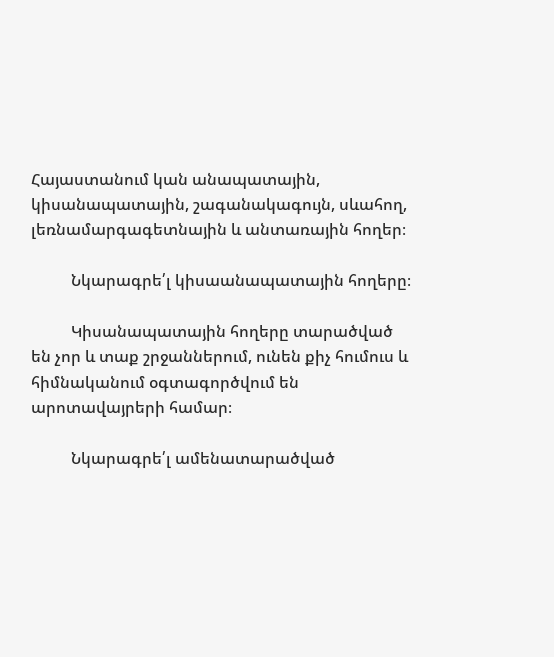Հայաստանում կան անապատային, կիսանապատային, շագանակագույն, սևահող, լեռնամարգագետնային և անտառային հողեր։

          Նկարագրե՛լ կիսաանապատային հողերը։

          Կիսանապատային հողերը տարածված են չոր և տաք շրջաններում, ունեն քիչ հումուս և հիմնականում օգտագործվում են արոտավայրերի համար։

          Նկարագրե՛լ ամենատարածված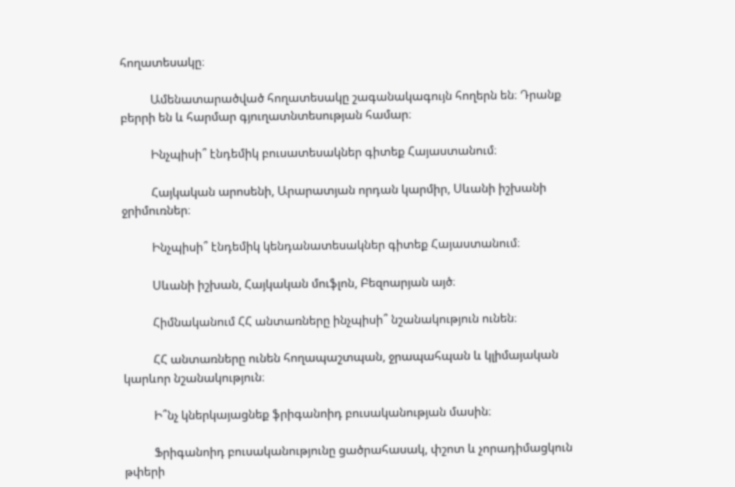հողատեսակը։

          Ամենատարածված հողատեսակը շագանակագույն հողերն են։ Դրանք բերրի են և հարմար գյուղատնտեսության համար։

          Ինչպիսի՞ էնդեմիկ բուսատեսակներ գիտեք Հայաստանում։

          Հայկական արոսենի, Արարատյան որդան կարմիր, Սևանի իշխանի ջրիմուռներ։

          Ինչպիսի՞ էնդեմիկ կենդանատեսակներ գիտեք Հայաստանում։

          Սևանի իշխան, Հայկական մուֆլոն, Բեզոարյան այծ։

          Հիմնականում ՀՀ անտառները ինչպիսի՞ նշանակություն ունեն։

          ՀՀ անտառները ունեն հողապաշտպան, ջրապահպան և կլիմայական կարևոր նշանակություն։

          Ի՞նչ կներկայացնեք ֆրիգանոիդ բուսականության մասին։

          Ֆրիգանոիդ բուսականությունը ցածրահասակ, փշոտ և չորադիմացկուն թփերի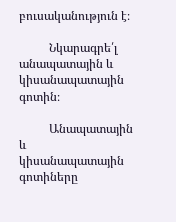բուսականություն է։

          Նկարագրե՛լ անապատային և կիսանապատային գոտին։

          Անապատային և կիսանապատային գոտիները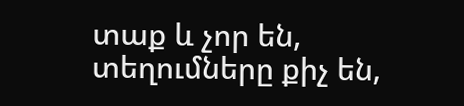տաք և չոր են, տեղումները քիչ են,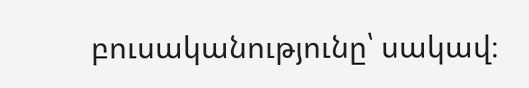բուսականությունը՝ սակավ։